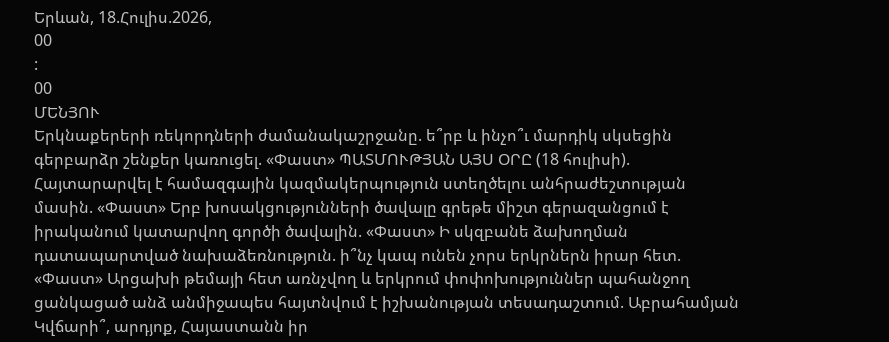Երևան, 18.Հուլիս.2026,
00
:
00
ՄԵՆՅՈՒ
Երկնաքերերի ռեկորդների ժամանակաշրջանը. ե՞րբ և ինչո՞ւ մարդիկ սկսեցին գերբարձր շենքեր կառուցել. «Փաստ» ՊԱՏՄՈՒԹՅԱՆ ԱՅՍ ՕՐԸ (18 հուլիսի). Հայտարարվել է համազգային կազմակերպություն ստեղծելու անհրաժեշտության մասին. «Փաստ» Երբ խոսակցությունների ծավալը գրեթե միշտ գերազանցում է իրականում կատարվող գործի ծավալին. «Փաստ» Ի սկզբանե ձախողման դատապարտված նախաձեռնություն. ի՞նչ կապ ունեն չորս երկրներն իրար հետ. «Փաստ» Արցախի թեմայի հետ առնչվող և երկրում փոփոխություններ պահանջող ցանկացած անձ անմիջապես հայտնվում է իշխանության տեսադաշտում. Աբրահամյան Կվճարի՞, արդյոք, Հայաստանն իր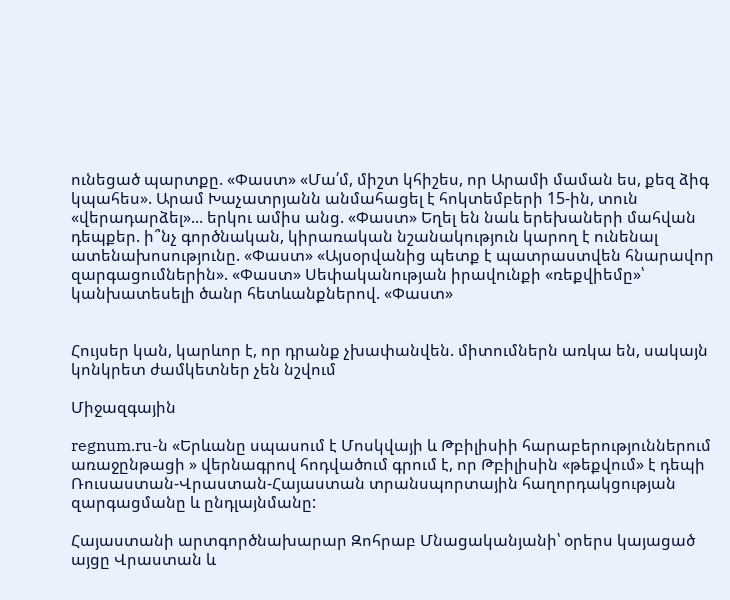ունեցած պարտքը. «Փաստ» «Մա՛մ, միշտ կհիշես, որ Արամի մաման ես, քեզ ձիգ կպահես». Արամ Խաչատրյանն անմահացել է հոկտեմբերի 15-ին, տուն «վերադարձել»... երկու ամիս անց. «Փաստ» Եղել են նաև երեխաների մահվան դեպքեր. ի՞նչ գործնական, կիրառական նշանակություն կարող է ունենալ ատենախոսությունը. «Փաստ» «Այսօրվանից պետք է պատրաստվեն հնարավոր զարգացումներին». «Փաստ» Սեփականության իրավունքի «ռեքվիեմը»՝ կանխատեսելի ծանր հետևանքներով. «Փաստ»


Հույսեր կան, կարևոր է, որ դրանք չխափանվեն. միտումներն առկա են, սակայն կոնկրետ ժամկետներ չեն նշվում

Միջազգային

regnum.ru-ն «Երևանը սպասում է Մոսկվայի և Թբիլիսիի հարաբերություններում առաջընթացի » վերնագրով հոդվածում գրում է, որ Թբիլիսին «թեքվում» է դեպի Ռուսաստան-Վրաստան-Հայաստան տրանսպորտային հաղորդակցության զարգացմանը և ընդլայնմանը:

Հայաստանի արտգործնախարար Զոհրաբ Մնացականյանի՝ օրերս կայացած այցը Վրաստան և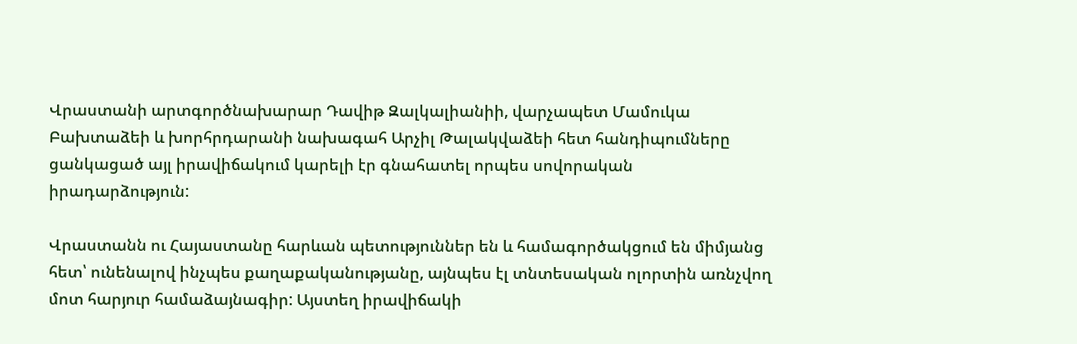Վրաստանի արտգործնախարար Դավիթ Զալկալիանիի, վարչապետ Մամուկա Բախտաձեի և խորհրդարանի նախագահ Արչիլ Թալակվաձեի հետ հանդիպումները ցանկացած այլ իրավիճակում կարելի էր գնահատել որպես սովորական իրադարձություն:

Վրաստանն ու Հայաստանը հարևան պետություններ են և համագործակցում են միմյանց հետ՝ ունենալով ինչպես քաղաքականությանը, այնպես էլ տնտեսական ոլորտին առնչվող մոտ հարյուր համաձայնագիր: Այստեղ իրավիճակի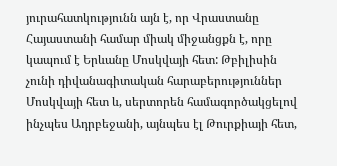յուրահատկությունն այն է, որ Վրաստանը Հայաստանի համար միակ միջանցքն է, որը կապում է Երևանը Մոսկվայի հետ: Թբիլիսին չունի դիվանագիտական հարաբերություններ Մոսկվայի հետ և, սերտորեն համագործակցելով ինչպես Ադրբեջանի, այնպես էլ Թուրքիայի հետ,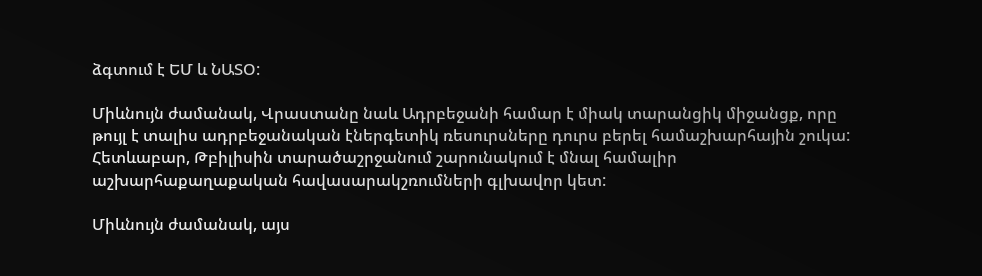ձգտում է ԵՄ և ՆԱՏՕ:

Միևնույն ժամանակ, Վրաստանը նաև Ադրբեջանի համար է միակ տարանցիկ միջանցք, որը թույլ է տալիս ադրբեջանական էներգետիկ ռեսուրսները դուրս բերել համաշխարհային շուկա: Հետևաբար, Թբիլիսին տարածաշրջանում շարունակում է մնալ համալիր աշխարհաքաղաքական հավասարակշռումների գլխավոր կետ:

Միևնույն ժամանակ, այս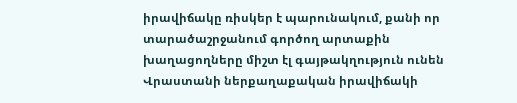իրավիճակը ռիսկեր է պարունակում, քանի որ տարածաշրջանում գործող արտաքին խաղացողները միշտ էլ գայթակղություն ունեն Վրաստանի ներքաղաքական իրավիճակի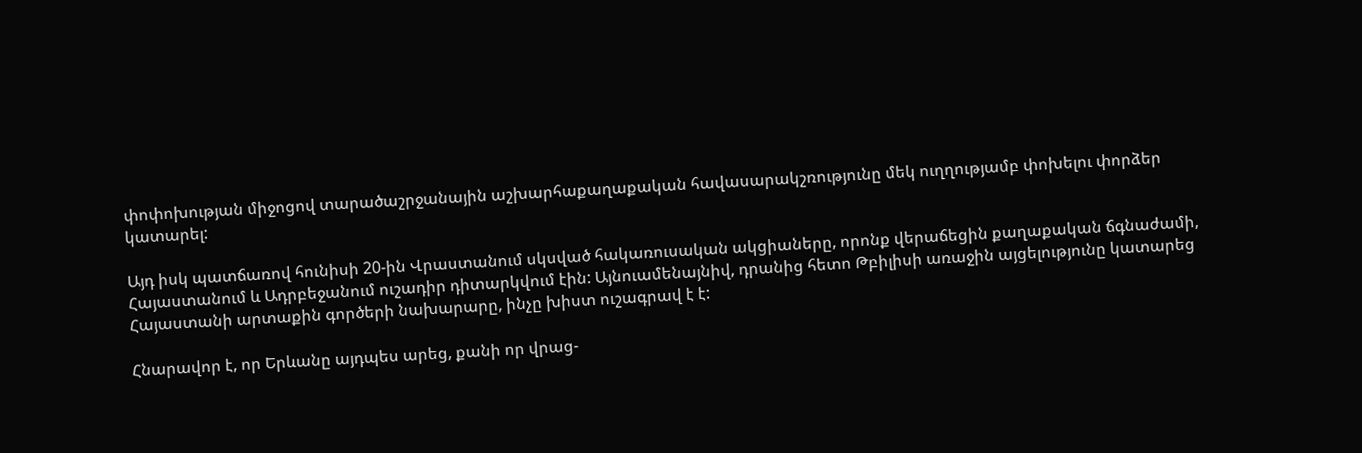փոփոխության միջոցով տարածաշրջանային աշխարհաքաղաքական հավասարակշռությունը մեկ ուղղությամբ փոխելու փորձեր կատարել:

Այդ իսկ պատճառով հունիսի 20-ին Վրաստանում սկսված հակառուսական ակցիաները, որոնք վերաճեցին քաղաքական ճգնաժամի, Հայաստանում և Ադրբեջանում ուշադիր դիտարկվում էին: Այնուամենայնիվ, դրանից հետո Թբիլիսի առաջին այցելությունը կատարեց Հայաստանի արտաքին գործերի նախարարը, ինչը խիստ ուշագրավ է է:

Հնարավոր է, որ Երևանը այդպես արեց, քանի որ վրաց-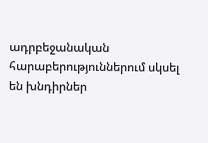ադրբեջանական հարաբերություններում սկսել են խնդիրներ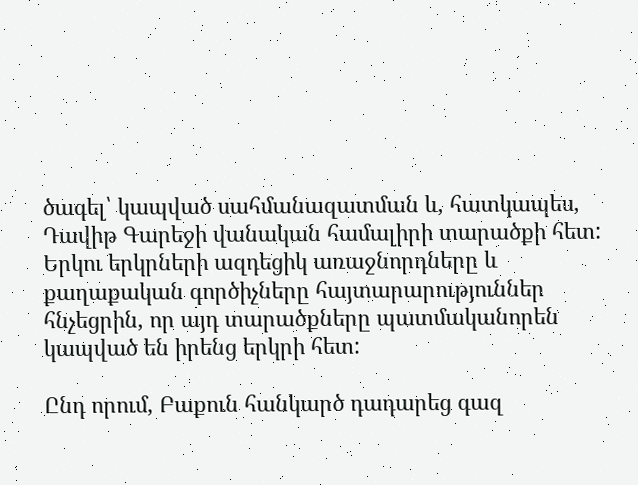ծագել՝ կապված սահմանազատման և, հատկապես, Դավիթ Գարեջի վանական համալիրի տարածքի հետ: Երկու երկրների ազդեցիկ առաջնորդները և քաղաքական գործիչները հայտարարություններ հնչեցրին, որ այդ տարածքները պատմականորեն կապված են իրենց երկրի հետ:

Ընդ որում, Բաքուն հանկարծ դադարեց գազ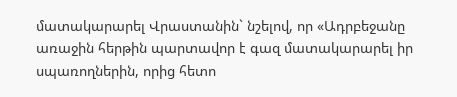մատակարարել Վրաստանին` նշելով, որ «Ադրբեջանը առաջին հերթին պարտավոր է գազ մատակարարել իր սպառողներին, որից հետո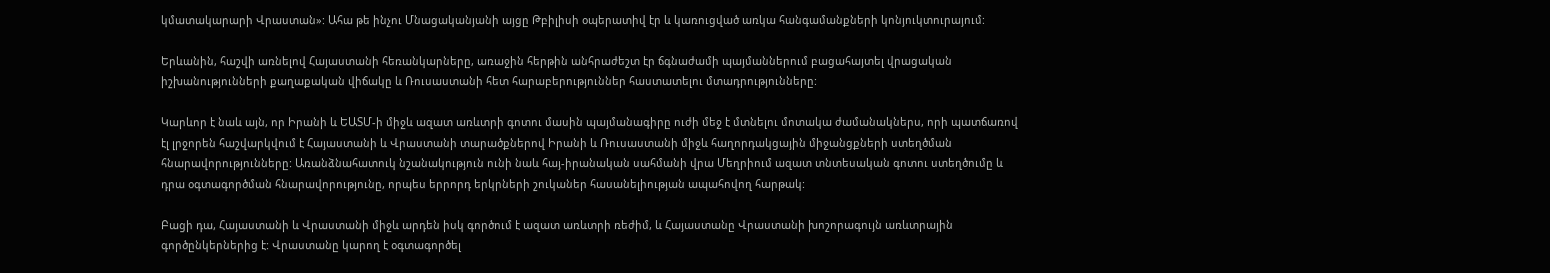կմատակարարի Վրաստան»: Ահա թե ինչու Մնացականյանի այցը Թբիլիսի օպերատիվ էր և կառուցված առկա հանգամանքների կոնյուկտուրայում:

Երևանին, հաշվի առնելով Հայաստանի հեռանկարները, առաջին հերթին անհրաժեշտ էր ճգնաժամի պայմաններում բացահայտել վրացական իշխանությունների քաղաքական վիճակը և Ռուսաստանի հետ հարաբերություններ հաստատելու մտադրությունները:

Կարևոր է նաև այն, որ Իրանի և ԵԱՏՄ-ի միջև ազատ առևտրի գոտու մասին պայմանագիրը ուժի մեջ է մտնելու մոտակա ժամանակներս, որի պատճառով էլ լրջորեն հաշվարկվում է Հայաստանի և Վրաստանի տարածքներով Իրանի և Ռուսաստանի միջև հաղորդակցային միջանցքների ստեղծման հնարավորությունները: Առանձնահատուկ նշանակություն ունի նաև հայ-իրանական սահմանի վրա Մեղրիում ազատ տնտեսական գոտու ստեղծումը և դրա օգտագործման հնարավորությունը, որպես երրորդ երկրների շուկաներ հասանելիության ապահովող հարթակ:

Բացի դա, Հայաստանի և Վրաստանի միջև արդեն իսկ գործում է ազատ առևտրի ռեժիմ, և Հայաստանը Վրաստանի խոշորագույն առևտրային գործընկերներից է: Վրաստանը կարող է օգտագործել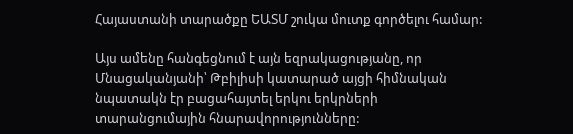Հայաստանի տարածքը ԵԱՏՄ շուկա մուտք գործելու համար:

Այս ամենը հանգեցնում է այն եզրակացությանը, որ Մնացականյանի՝ Թբիլիսի կատարած այցի հիմնական նպատակն էր բացահայտել երկու երկրների տարանցումային հնարավորությունները: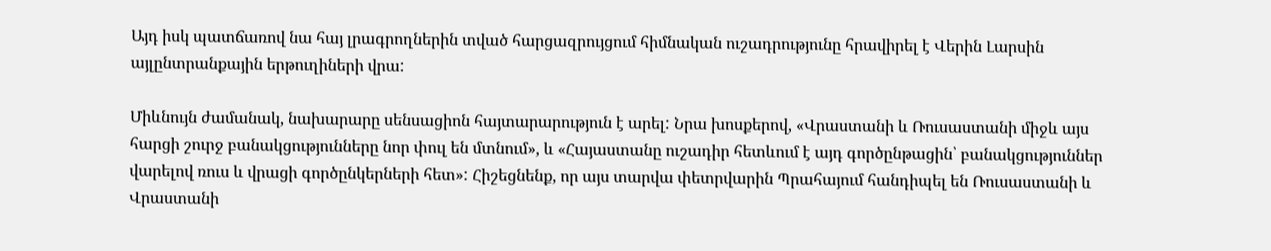Այդ իսկ պատճառով նա հայ լրագրողներին տված հարցազրույցում հիմնական ուշադրությունը հրավիրել է Վերին Լարսին այլընտրանքային երթուղիների վրա:

Միևնույն ժամանակ, նախարարը սենսացիոն հայտարարություն է արել: Նրա խոսքերով, «Վրաստանի և Ռուսաստանի միջև այս հարցի շուրջ բանակցությունները նոր փուլ են մտնում», և «Հայաստանը ուշադիր հետևում է այդ գործընթացին՝ բանակցություններ վարելով ռուս և վրացի գործընկերների հետ»: Հիշեցնենք, որ այս տարվա փետրվարին Պրահայում հանդիպել են Ռուսաստանի և Վրաստանի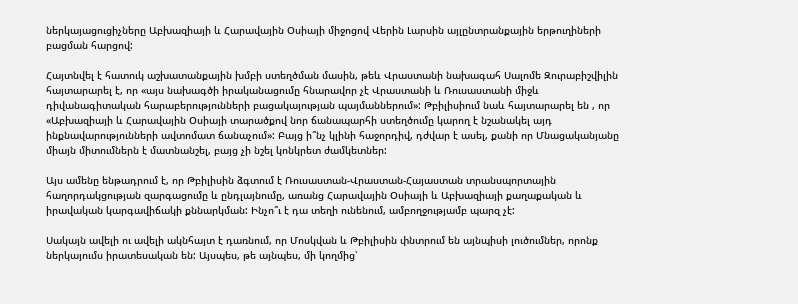ներկայացուցիչները Աբխազիայի և Հարավային Օսիայի միջոցով Վերին Լարսին այլընտրանքային երթուղիների բացման հարցով:

Հայտնվել է հատուկ աշխատանքային խմբի ստեղծման մասին, թեև Վրաստանի նախագահ Սալոմե Զուրաբիշվիլին հայտարարել է, որ «այս նախագծի իրականացումը հնարավոր չէ Վրաստանի և Ռուսաստանի միջև դիվանագիտական հարաբերությունների բացակայության պայմաններում»: Թբիլիսիում նաև հայտարարել են , որ «Աբխազիայի և Հարավային Օսիայի տարածքով նոր ճանապարհի ստեղծումը կարող է նշանակել այդ ինքնավարությունների ավտոմատ ճանաչում»: Բայց ի՞նչ կլինի հաջորդիվ, դժվար է ասել, քանի որ Մնացականյանը միայն միտումներն է մատնանշել, բայց չի նշել կոնկրետ ժամկետներ:

Այս ամենը ենթադրում է, որ Թբիլիսին ձգտում է Ռուսաստան-Վրաստան-Հայաստան տրանսպորտային հաղորդակցության զարգացումը և ընդլայնումը, առանց Հարավային Օսիայի և Աբխազիայի քաղաքական և իրավական կարգավիճակի քննարկման: Ինչո՞ւ է դա տեղի ունենում, ամբողջությամբ պարզ չէ:

Սակայն ավելի ու ավելի ակնհայտ է դառնում, որ Մոսկվան և Թբիլիսին փնտրում են այնպիսի լուծումներ, որոնք ներկայումս իրատեսական են: Այսպես, թե այնպես, մի կողմից՝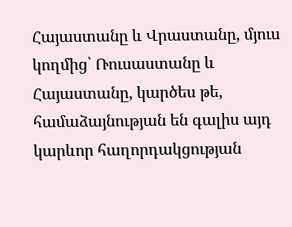Հայաստանը և Վրաստանը, մյուս կողմից՝ Ռուսաստանը և Հայաստանը, կարծես թե, համաձայնության են գալիս այդ կարևոր հաղորդակցության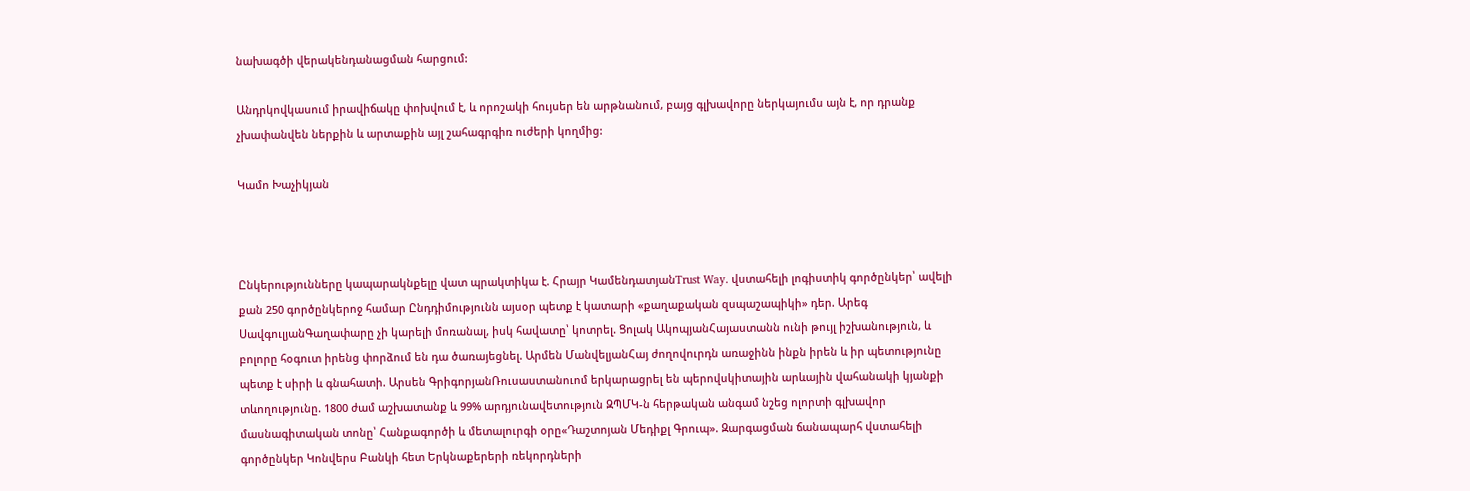նախագծի վերակենդանացման հարցում:

Անդրկովկասում իրավիճակը փոխվում է, և որոշակի հույսեր են արթնանում, բայց գլխավորը ներկայումս այն է, որ դրանք չխափանվեն ներքին և արտաքին այլ շահագրգիռ ուժերի կողմից:

Կամո Խաչիկյան



Ընկերությունները կապարակնքելը վատ պրակտիկա է. Հրայր ԿամենդատյանTrust Way. վստահելի լոգիստիկ գործընկեր՝ ավելի քան 250 գործընկերոջ համար Ընդդիմությունն այսօր պետք է կատարի «քաղաքական զսպաշապիկի» դեր. Արեգ ՍավգուլյանԳաղափարը չի կարելի մոռանալ, իսկ հավատը՝ կոտրել. Ցոլակ ԱկոպյանՀայաստանն ունի թույլ իշխանություն, և բոլորը հօգուտ իրենց փորձում են դա ծառայեցնել. Արմեն ՄանվելյանՀայ ժողովուրդն առաջինն ինքն իրեն և իր պետությունը պետք է սիրի և գնահատի. Արսեն ԳրիգորյանՌուսաստանուոմ երկարացրել են պերովսկիտային արևային վահանակի կյանքի տևողությունը. 1800 ժամ աշխատանք և 99% արդյունավետություն ԶՊՄԿ-ն հերթական անգամ նշեց ոլորտի գլխավոր մասնագիտական տոնը՝ Հանքագործի և մետալուրգի օրը«Դաշտոյան Մեդիքլ Գրուպ». Զարգացման ճանապարհ վստահելի գործընկեր Կոնվերս Բանկի հետ Երկնաքերերի ռեկորդների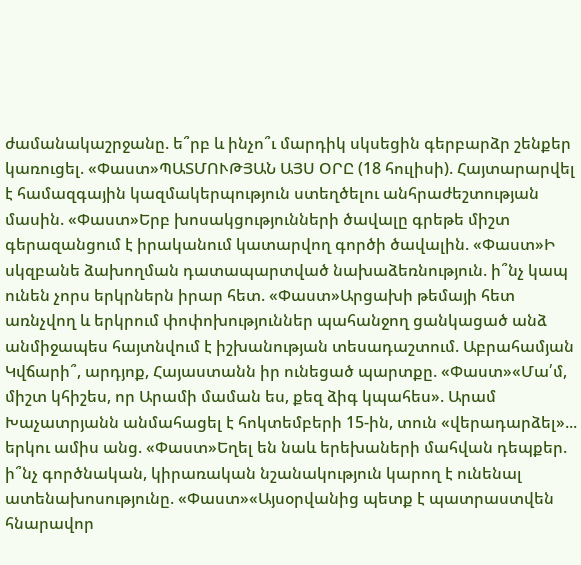ժամանակաշրջանը. ե՞րբ և ինչո՞ւ մարդիկ սկսեցին գերբարձր շենքեր կառուցել. «Փաստ»ՊԱՏՄՈՒԹՅԱՆ ԱՅՍ ՕՐԸ (18 հուլիսի). Հայտարարվել է համազգային կազմակերպություն ստեղծելու անհրաժեշտության մասին. «Փաստ»Երբ խոսակցությունների ծավալը գրեթե միշտ գերազանցում է իրականում կատարվող գործի ծավալին. «Փաստ»Ի սկզբանե ձախողման դատապարտված նախաձեռնություն. ի՞նչ կապ ունեն չորս երկրներն իրար հետ. «Փաստ»Արցախի թեմայի հետ առնչվող և երկրում փոփոխություններ պահանջող ցանկացած անձ անմիջապես հայտնվում է իշխանության տեսադաշտում. Աբրահամյան Կվճարի՞, արդյոք, Հայաստանն իր ունեցած պարտքը. «Փաստ»«Մա՛մ, միշտ կհիշես, որ Արամի մաման ես, քեզ ձիգ կպահես». Արամ Խաչատրյանն անմահացել է հոկտեմբերի 15-ին, տուն «վերադարձել»... երկու ամիս անց. «Փաստ»Եղել են նաև երեխաների մահվան դեպքեր. ի՞նչ գործնական, կիրառական նշանակություն կարող է ունենալ ատենախոսությունը. «Փաստ»«Այսօրվանից պետք է պատրաստվեն հնարավոր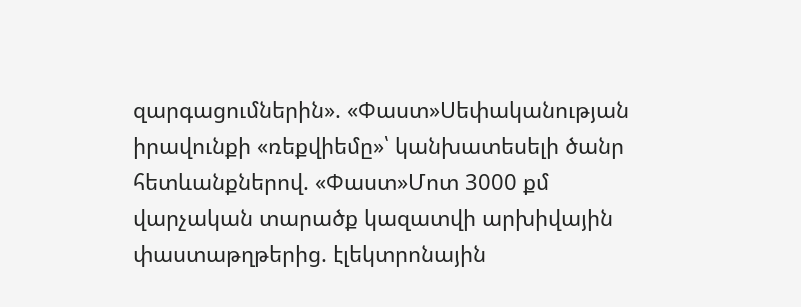զարգացումներին». «Փաստ»Սեփականության իրավունքի «ռեքվիեմը»՝ կանխատեսելի ծանր հետևանքներով. «Փաստ»Մոտ 3000 քմ վարչական տարածք կազատվի արխիվային փաստաթղթերից. էլեկտրոնային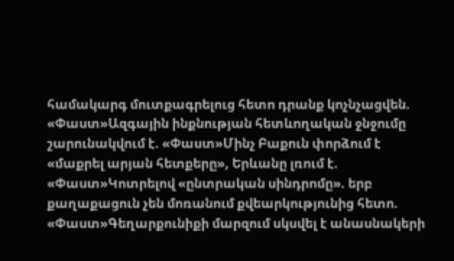համակարգ մուտքագրելուց հետո դրանք կոչնչացվեն. «Փաստ»Ազգային ինքնության հետևողական ջնջումը շարունակվում է. «Փաստ»Մինչ Բաքուն փորձում է «մաքրել արյան հետքերը», Երևանը լռում է. «Փաստ»Կոտրելով «ընտրական սինդրոմը». երբ քաղաքացուն չեն մոռանում քվեարկությունից հետո. «Փաստ»Գեղարքունիքի մարզում սկսվել է անասնակերի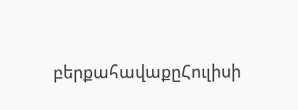բերքահավաքըՀուլիսի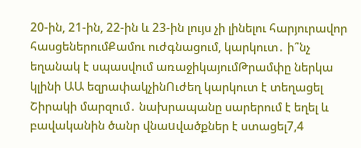20-ին, 21-ին, 22-ին և 23-ին լույս չի լինելու հարյուրավոր հասցեներումՔամու ուժգնացում, կարկուտ․ ի՞նչ եղանակ է սպասվում առաջիկայումԹրամփը ներկա կլինի ԱԱ եզրափակչինՈւժեղ կարկուտ է տեղացել Շիրակի մարզում․ նախրապանը սարերում է եղել և բավականին ծանր վնաuվածքներ է ստացել7,4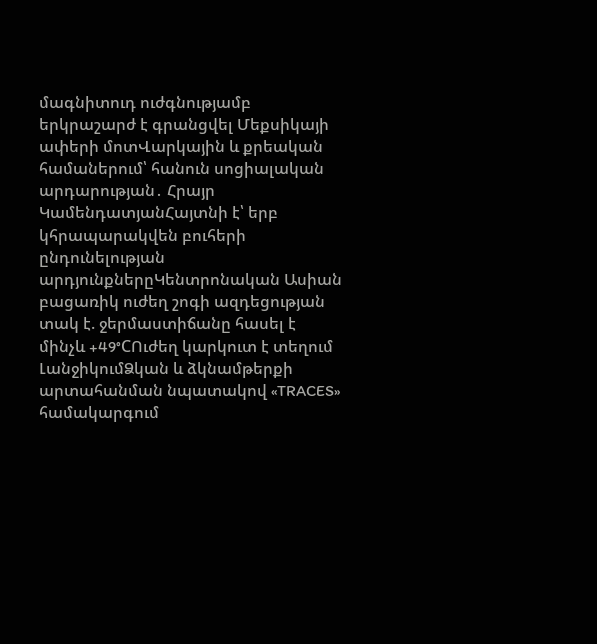մագնիտուդ ուժգնությամբ երկրաշարժ է գրանցվել Մեքսիկայի ափերի մոտՎարկային և քրեական համաներում՝ հանուն սոցիալական արդարության․ Հրայր ԿամենդատյանՀայտնի է՝ երբ կհրապարակվեն բուհերի ընդունելության արդյունքներըԿենտրոնական Ասիան բացառիկ ուժեղ շոգի ազդեցության տակ է. ջերմաստիճանը հասել է մինչև +49°CՈւժեղ կարկուտ է տեղում ԼանջիկումՁկան և ձկնամթերքի արտահանման նպատակով «TRACES» համակարգում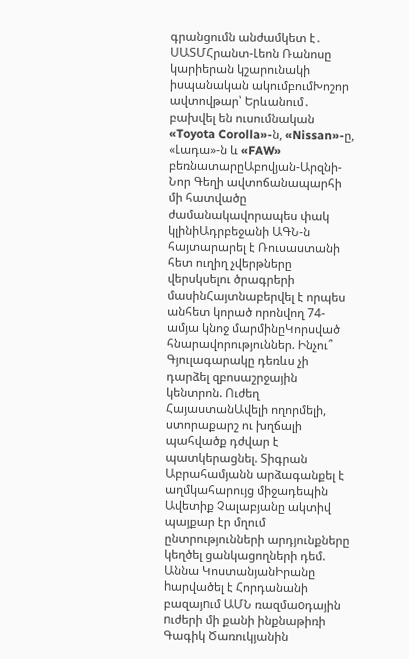գրանցումն անժամկետ է․ ՍԱՏՄՀրանտ-Լեոն Ռանոսը կարիերան կշարունակի իսպանական ակումբումԽոշոր ավտովթար՝ Երևանում․ բախվել են ուսումնական «Toyota Corolla»-ն, «Nissan»-ը, «Լադա»-ն և «FAW» բեռնատարըԱբովյան-Արզնի-Նոր Գեղի ավտոճանապարհի մի հատվածը ժամանակավորապես փակ կլինիԱդրբեջանի ԱԳՆ-ն հայտարարել է Ռուսաստանի հետ ուղիղ չվերթները վերսկսելու ծրագրերի մասինՀայտնաբերվել է որպես անհետ կորած որոնվող 74-ամյա կնոջ մարմինըԿորսված հնարավորություններ. Ինչու՞ Գյուլագարակը դեռևս չի դարձել զբոսաշրջային կենտրոն. Ուժեղ ՀայաստանԱվելի ողորմելի, ստորաքարշ ու խղճալի պահվածք դժվար է պատկերացնել. Տիգրան Աբրահամյանն արձագանքել է աղմկահարույց միջադեպին Ավետիք Չալաբյանը ակտիվ պայքար էր մղում ընտրությունների արդյունքները կեղծել ցանկացողների դեմ. Աննա ԿոստանյանԻրանը hարվածել է Հորդանանի բազայnւմ ԱՄՆ ռազմաoդային nւժերի մի քանի ինքնաթիռի Գագիկ Ծառուկյանին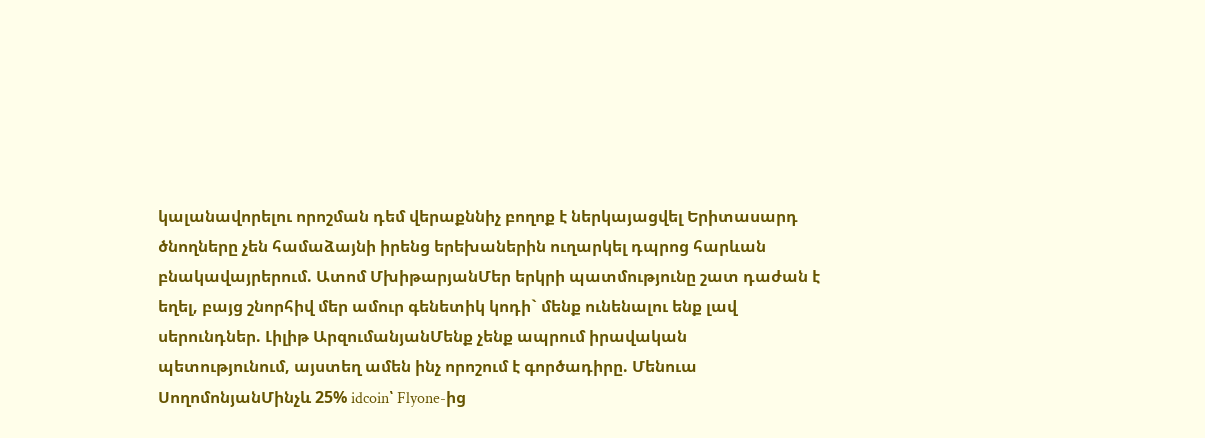կալանավորելու որոշման դեմ վերաքննիչ բողոք է ներկայացվել Երիտասարդ ծնողները չեն համաձայնի իրենց երեխաներին ուղարկել դպրոց հարևան բնակավայրերում. Ատոմ ՄխիթարյանՄեր երկրի պատմությունը շատ դաժան է եղել, բայց շնորհիվ մեր ամուր գենետիկ կոդի` մենք ունենալու ենք լավ սերունդներ. Լիլիթ ԱրզումանյանՄենք չենք ապրում իրավական պետությունում, այստեղ ամեն ինչ որոշում է գործադիրը. Մենուա ՍողոմոնյանՄինչև 25% idcoin՝ Flyone-ից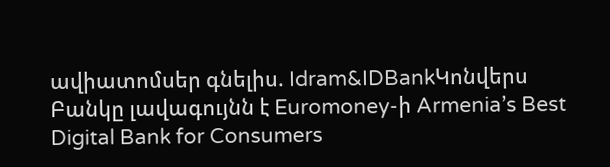ավիատոմսեր գնելիս. Idram&IDBankԿոնվերս Բանկը լավագույնն է Euromoney-ի Armenia’s Best Digital Bank for Consumers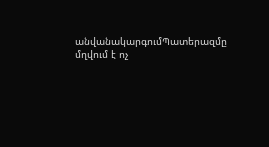անվանակարգումՊատերազմը մղվում է ոչ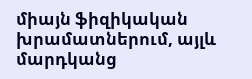միայն ֆիզիկական խրամատներում, այլև մարդկանց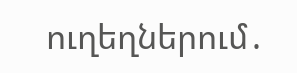ուղեղներում․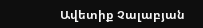Ավետիք Չալաբյան